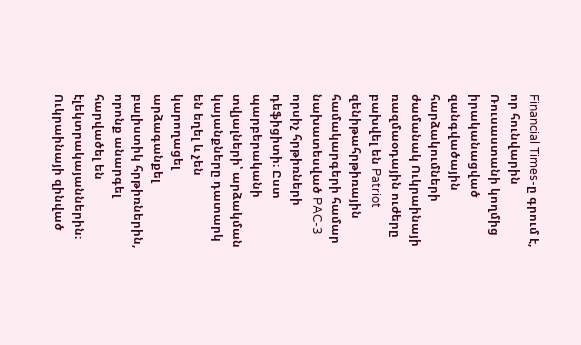Financial Times-ը գրում է, որ հունվարին Ռուսաստանի կողմից իրականացված զանգվածային հարձակումների ժամանակ Ուկրաինայի ռազմաօդային ուժերը բախվել են Patriot զենիթահրթիռային համակարգերի համար նախատեսված PAC-3 որսիչ հրթիռների դեֆիցիտի։ Ըստ պարբերականի տվյալների՝ արձակման կայանքները դատարկ են եղել և չեն կարողացել արձագանքել բալիստիկ հրթիռներին, որոնք անարգել հարվածել են էլեկտրակայաններին։ Ուկրաինայի զինված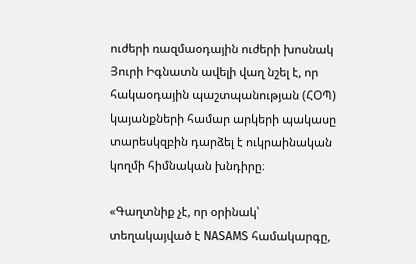ուժերի ռազմաօդային ուժերի խոսնակ Յուրի Իգնատն ավելի վաղ նշել է, որ հակաօդային պաշտպանության (ՀՕՊ) կայանքների համար արկերի պակասը տարեսկզբին դարձել է ուկրաինական կողմի հիմնական խնդիրը։

«Գաղտնիք չէ, որ օրինակ՝ տեղակայված է NASAMS համակարգը,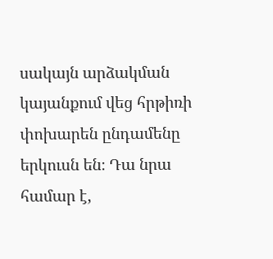սակայն արձակման կայանքում վեց հրթիռի փոխարեն ընդամենը երկուսն են։ Դա նրա համար է,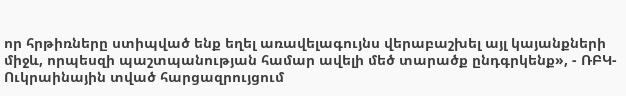որ հրթիռները ստիպված ենք եղել առավելագույնս վերաբաշխել այլ կայանքների միջև, որպեսզի պաշտպանության համար ավելի մեծ տարածք ընդգրկենք», - ՌԲԿ-Ուկրաինային տված հարցազրույցում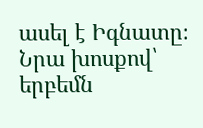ասել է Իգնատը։ Նրա խոսքով՝ երբեմն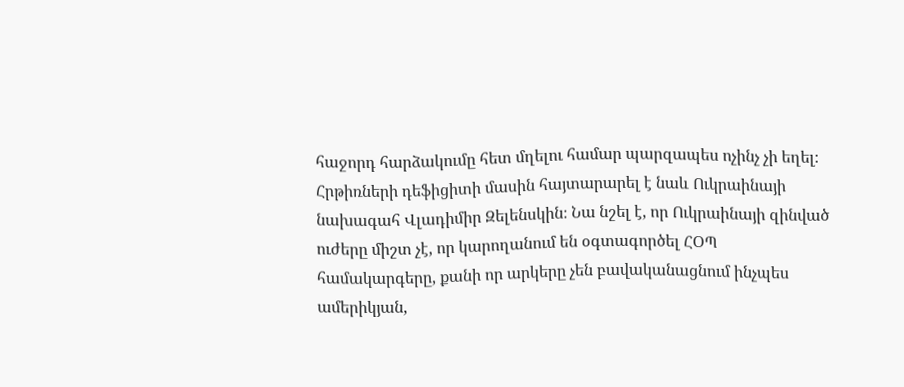հաջորդ հարձակումը հետ մղելու համար պարզապես ոչինչ չի եղել։ Հրթիռների դեֆիցիտի մասին հայտարարել է նաև Ուկրաինայի նախագահ Վլադիմիր Զելենսկին։ Նա նշել է, որ Ուկրաինայի զինված ուժերը միշտ չէ, որ կարողանում են օգտագործել ՀՕՊ համակարգերը, քանի որ արկերը չեն բավականացնում ինչպես ամերիկյան,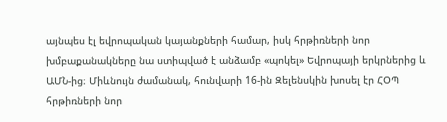այնպես էլ եվրոպական կայանքների համար, իսկ հրթիռների նոր խմբաքանակները նա ստիպված է անձամբ «պոկել» Եվրոպայի երկրներից և ԱՄՆ-ից։ Միևնույն ժամանակ, հունվարի 16-ին Զելենսկին խոսել էր ՀՕՊ հրթիռների նոր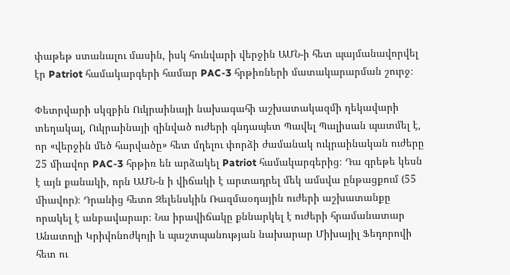փաթեթ ստանալու մասին, իսկ հունվարի վերջին ԱՄՆ-ի հետ պայմանավորվել էր Patriot համակարգերի համար PAC-3 հրթիռների մատակարարման շուրջ։

Փետրվարի սկզբին Ուկրաինայի նախագահի աշխատակազմի ղեկավարի տեղակալ, Ուկրաինայի զինված ուժերի գնդապետ Պավել Պալիսան պատմել է, որ «վերջին մեծ հարվածը» հետ մղելու փորձի ժամանակ ուկրաինական ուժերը 25 միավոր PAC-3 հրթիռ են արձակել Patriot համակարգերից։ Դա գրեթե կեսն է այն քանակի, որն ԱՄՆ-ն ի վիճակի է արտադրել մեկ ամսվա ընթացքում (55 միավոր)։ Դրանից հետո Զելենսկին Ռազմաօդային ուժերի աշխատանքը որակել է անբավարար։ Նա իրավիճակը քննարկել է ուժերի հրամանատար Անատոլի Կրիվոնոժկոյի և պաշտպանության նախարար Միխայիլ Ֆեդորովի հետ ու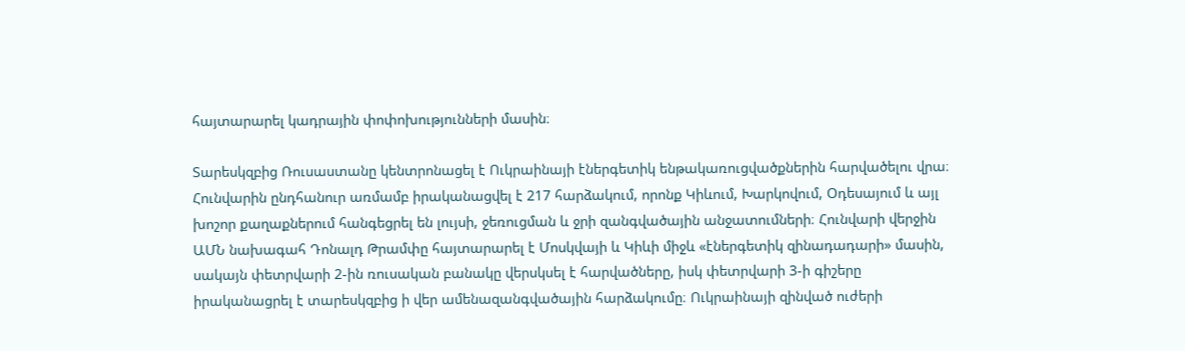հայտարարել կադրային փոփոխությունների մասին։

Տարեսկզբից Ռուսաստանը կենտրոնացել է Ուկրաինայի էներգետիկ ենթակառուցվածքներին հարվածելու վրա։ Հունվարին ընդհանուր առմամբ իրականացվել է 217 հարձակում, որոնք Կիևում, Խարկովում, Օդեսայում և այլ խոշոր քաղաքներում հանգեցրել են լույսի, ջեռուցման և ջրի զանգվածային անջատումների։ Հունվարի վերջին ԱՄՆ նախագահ Դոնալդ Թրամփը հայտարարել է Մոսկվայի և Կիևի միջև «էներգետիկ զինադադարի» մասին, սակայն փետրվարի 2-ին ռուսական բանակը վերսկսել է հարվածները, իսկ փետրվարի 3-ի գիշերը իրականացրել է տարեսկզբից ի վեր ամենազանգվածային հարձակումը։ Ուկրաինայի զինված ուժերի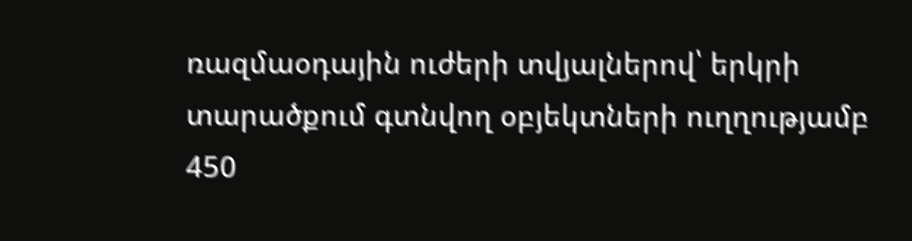ռազմաօդային ուժերի տվյալներով՝ երկրի տարածքում գտնվող օբյեկտների ուղղությամբ 450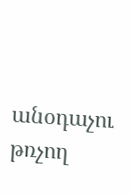անօդաչու թռչող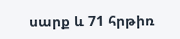սարք և 71 հրթիռ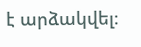է արձակվել։